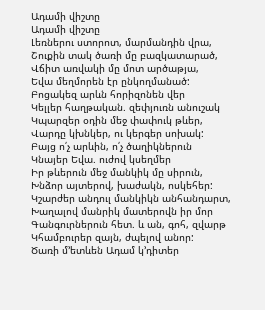Ադամի վիշտը
Ադամի վիշտը
Լեռներու ստորոտ, մարմանդին վրա,
Շուքին տակ ծառի մը բազկատարած,
Վճիտ առվակի մը մոտ արծաթյա,
Եվա մեղմորեն էր ընկողմանած:
Բոցակեզ արևն հորիզոնեն վեր
Կելլեր հաղթական. զեփյուռն անուշակ
Կպարզեր օդին մեջ փափուկ թևեր,
Վարդը կխնկեր, ու կերգեր սոխակ:
Բայց ո՛չ արևին, ո՛չ ծաղիկներուն
Կնայեր Եվա. ուժով կսեղմեր
Իր թևերուն մեջ մանկիկ մը սիրուն,
Խնձոր այտերով, խաժակն, ոսկեհեր:
Կշարժեր անդուլ մանկիկն անհանդարտ,
Խաղալով մանրիկ մատերովն իր մոր
Գանգուրներուն հետ. և ան, գոհ, զվարթ
Կհամբուրեր զայն, ժպելով անոր:
Ծառի մ՚ետևեն Ադամ կ՚դիտեր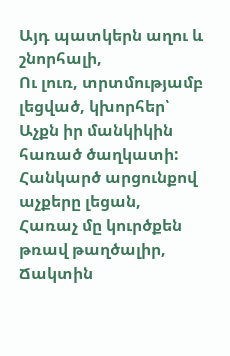Այդ պատկերն աղու և շնորհալի,
Ու լուռ, տրտմությամբ լեցված, կխորհեր՝
Աչքն իր մանկիկին հառած ծաղկատի:
Հանկարծ արցունքով աչքերը լեցան,
Հառաչ մը կուրծքեն թռավ թաղծալիր,
Ճակտին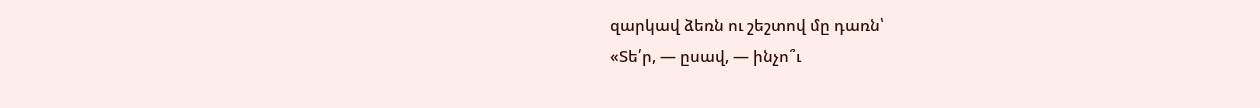զարկավ ձեռն ու շեշտով մը դառն՝
«Տե՛ր, — ըսավ, — ինչո՞ւ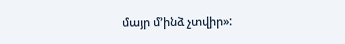մայր մ՚ինձ չտվիր»: